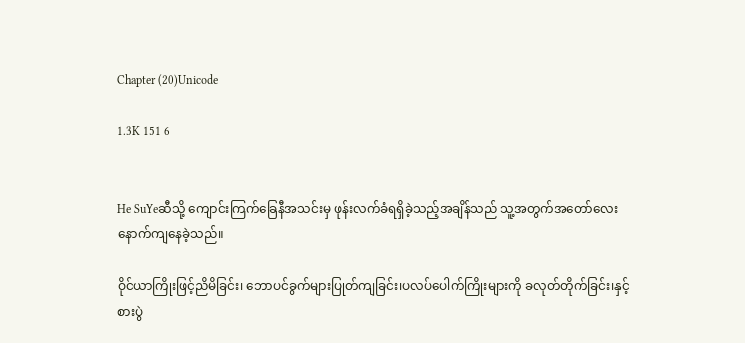Chapter (20)Unicode

1.3K 151 6


He SuYeဆီသို့ ကျောင်းကြက်ခြေနီအသင်းမှ ဖုန်းလက်ခံရရှိခဲ့သည့်အချိန်သည် သူ့အတွက်အတော်လေးနောက်ကျနေခဲ့သည်။

ဝိုင်ယာကြိုးဖြင့်ညိမိခြင်း၊ ဘောပင်ခွက်များပြုတ်ကျခြင်း၊ပလပ်ပေါက်ကြိုးများကို ခလုတ်တိုက်ခြင်း၊နှင့် စားပွဲ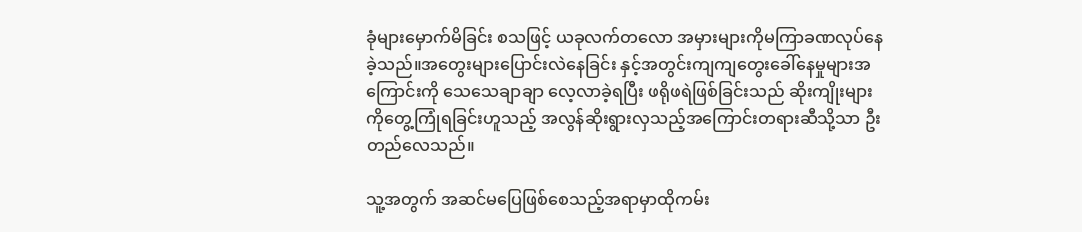ခုံများမှောက်မိခြင်း စသဖြင့် ယခုလက်တလော အမှားများကိုမကြာခဏလုပ်နေခဲ့သည်။အတွေးများပြောင်းလဲနေခြင်း နှင့်အတွင်းကျကျတွေးခေါ်နေမှုများအကြောင်းကို သေသေချာချာ လေ့လာခဲ့ရပြီး ဖရိုဖရဲဖြစ်ခြင်းသည် ဆိုးကျိုးများကိုတွေ့ကြုံရခြင်းဟူသည့် အလွန်ဆိုးရွားလှသည့်အကြောင်းတရားဆီသို့သာ ဦးတည်လေသည်။

သူ့အတွက် အဆင်မပြေဖြစ်စေသည့်အရာမှာထိုကမ်း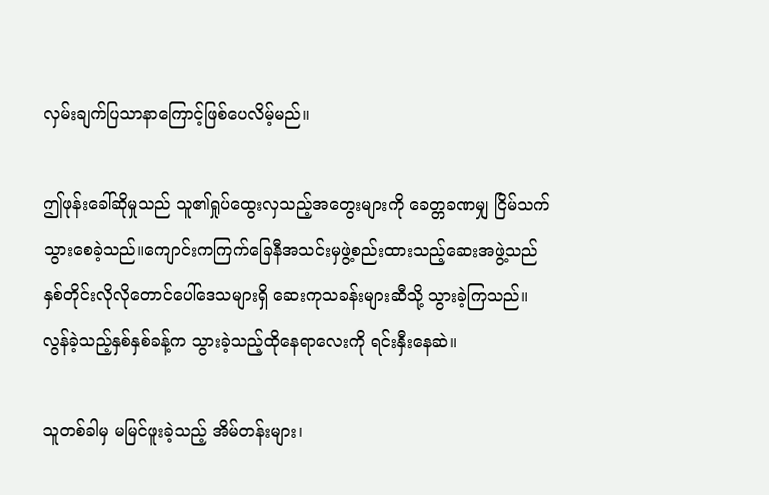လှမ်းချက်ပြသာနာကြောင့်ဖြစ်ပေလိမ့်မည်။

ဤဖုန်းခေါ်ဆိုမှုသည် သူ၏ရှုပ်ထွေးလှသည့်အတွေးများကို ခေတ္တခဏမျှ ငြိမ်သက်သွားစေခဲ့သည်။ကျောင်းကကြက်ခြေနီအသင်းမှဖွဲ့စည်းထားသည့်ဆေးအဖွဲ့သည် နှစ်တိုင်းလိုလိုတောင်ပေါ်ဒေသများရှိ ဆေးကုသခန်းများဆီသို့ သွားခဲ့ကြသည်။လွန်ခဲ့သည့်နှစ်နှစ်ခန့်က သွားခဲ့သည့်ထိုနေရာလေးကို ရင်းနှီးနေဆဲ။

သူတစ်ခါမှ မမြင်ဖူးခဲ့သည့် အိမ်တန်းများ၊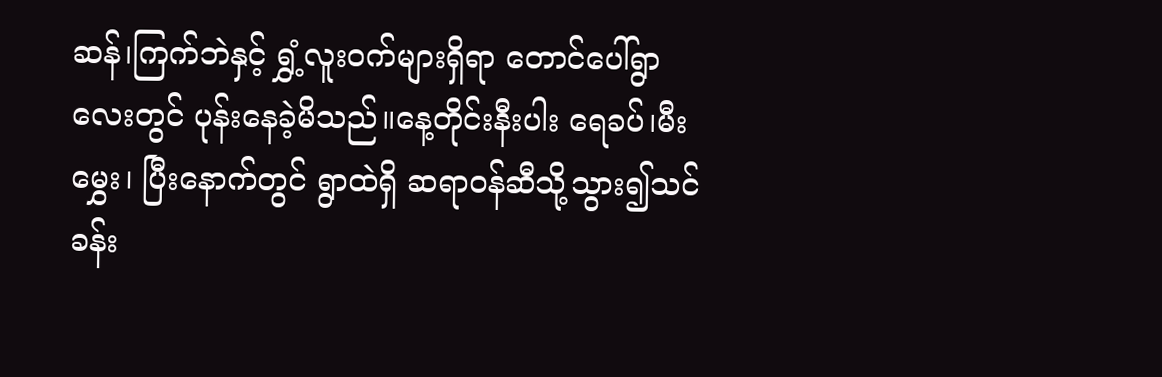ဆန်၊ကြက်ဘဲနှင့် ရွှံ့လူးဝက်များရှိရာ တောင်ပေါ်ရွာလေးတွင် ပုန်းနေခဲ့မိသည်။နေ့တိုင်းနီးပါး ရေခပ်၊မီးမွှေး၊ ပြီးနောက်တွင် ရွာထဲရှိ ဆရာဝန်ဆီသို့သွား၍သင်ခန်း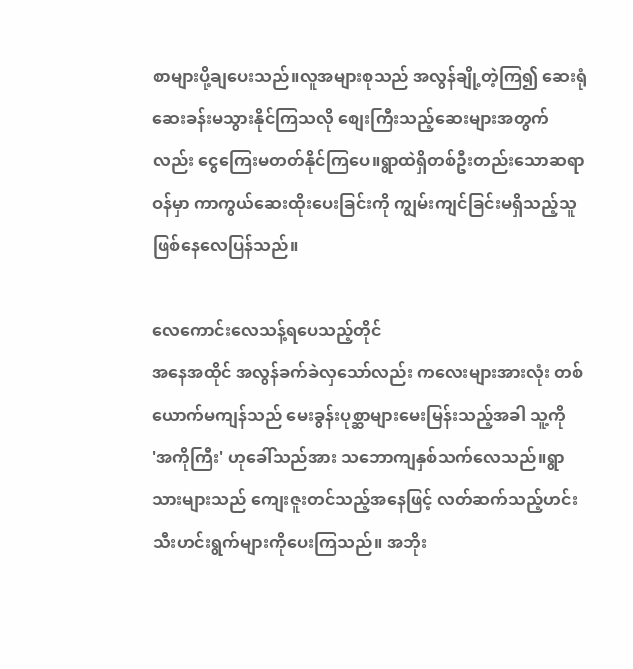စာများပို့ချပေးသည်။လူအများစုသည် အလွန်ချို့တဲ့ကြ၍ ဆေးရုံဆေးခန်းမသွားနိုင်ကြသလို စျေးကြီးသည့်ဆေးများအတွက်လည်း ငွေကြေးမတတ်နိုင်ကြပေ။ရွာထဲရှိတစ်ဦးတည်းသောဆရာဝန်မှာ ကာကွယ်ဆေးထိုးပေးခြင်းကို ကျွမ်းကျင်ခြင်းမရှိသည့်သူဖြစ်နေလေပြန်သည်။

လေကောင်းလေသန့်ရပေသည့်တိုင်
အနေအထိုင် အလွန်ခက်ခဲလှသော်လည်း ကလေးများအားလုံး တစ်ယောက်မကျန်သည် မေးခွန်းပုစ္ဆာများမေးမြန်းသည့်အခါ သူ့ကို
'အကိုကြီး' ဟုခေါ်သည်အား သဘောကျနှစ်သက်လေသည်။ရွာသားများသည် ကျေးဇူးတင်သည့်အနေဖြင့် လတ်ဆက်သည့်ဟင်းသီးဟင်းရွက်များကိုပေးကြသည်။ အဘိုး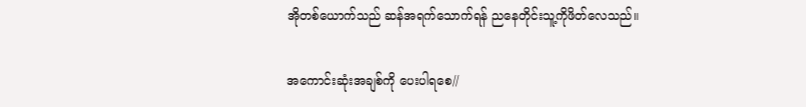အိုတစ်ယောက်သည် ဆန်အရက်သောက်ရန် ညနေတိုင်းသူ့ကိုဖိတ်လေသည်။

အကောင်းဆုံးအချစ်ကို ပေးပါရစေ//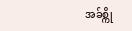အခ်စ္ကို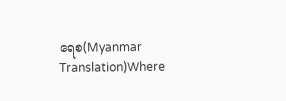ရေစ(Myanmar Translation)Where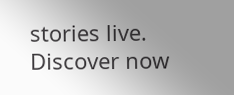stories live. Discover now